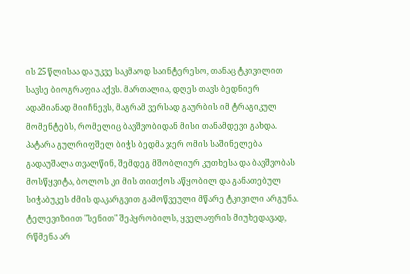ის 25 წლისაა და უკვე საკმაოდ საინტერესო, თანაც ტკივილით სავსე ბიოგრაფია აქვს. მართალია, დღეს თავს ბედნიერ ადამიანად მიიჩნევს, მაგრამ ვერსად გაურბის იმ ტრაგიკულ მომენტებს, რომელიც ბავშვობიდან მისი თანამდევი გახდა. პატარა გულრიფშელ ბიჭს ბედმა ჯერ ომის საშინელება გადაუშალა თვალწინ, შემდეგ მშობლიურ კუთხესა და ბავშვობას მოსწყვიტა, ბოლოს კი მის თითქოს აწყობილ და განათებულ სიჭაბუკეს ძმის დაკარგვით გამოწვეული მწარე ტკივილი არგუნა.
ტელევიზიით "სენით" შეპყრობილს, ყველაფრის მიუხედავად, რწმენა არ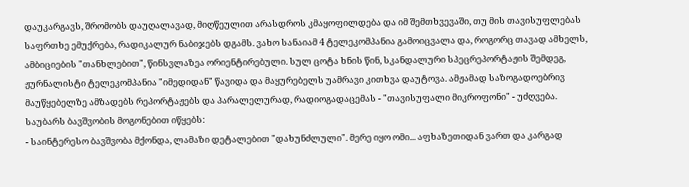დაუკარგავს, შრომობს დაუღალავად, მიღწეულით არასდროს კმაყოფილდება და იმ შემთხვევაში, თუ მის თავისუფლებას საფრთხე ემუქრება, რადიკალურ ნაბიჯებს დგამს. ვახო სანაიამ 4 ტელეკომპანია გამოიცვალა და, როგორც თავად ამხელს, ამბიციების "თანხლებით", წინსვლაზეა ორიენტირებული. სულ ცოტა ხნის წინ, სკანდალური სპეცრეპორტაჟის შემდეგ, ჟურნალისტი ტელეკომპანია "იმედიდან" წავიდა და მაყურებელს უამრავი კითხვა დაუტოვა. ამჟამად საზოგადოებრივ მაუწყებელზე ამზადებს რეპორტაჟებს და პარალელურად, რადიოგადაცემას - "თავისუფალი მიკროფონი" - უძღვება. საუბარს ბავშვობის მოგონებით იწყებს:
- საინტერესო ბავშვობა მქონდა, ლამაზი დეტალებით "დახუნძლული". მერე იყო ომი... აფხაზეთიდან ვართ და კარგად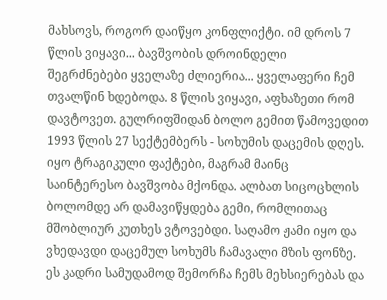მახსოვს, როგორ დაიწყო კონფლიქტი. იმ დროს 7 წლის ვიყავი... ბავშვობის დროინდელი შეგრძნებები ყველაზე ძლიერია... ყველაფერი ჩემ თვალწინ ხდებოდა. 8 წლის ვიყავი, აფხაზეთი რომ დავტოვეთ. გულრიფშიდან ბოლო გემით წამოვედით 1993 წლის 27 სექტემბერს - სოხუმის დაცემის დღეს.
იყო ტრაგიკული ფაქტები, მაგრამ მაინც საინტერესო ბავშვობა მქონდა. ალბათ სიცოცხლის ბოლომდე არ დამავიწყდება გემი, რომლითაც მშობლიურ კუთხეს ვტოვებდი. საღამო ჟამი იყო და ვხედავდი დაცემულ სოხუმს ჩამავალი მზის ფონზე. ეს კადრი სამუდამოდ შემორჩა ჩემს მეხსიერებას და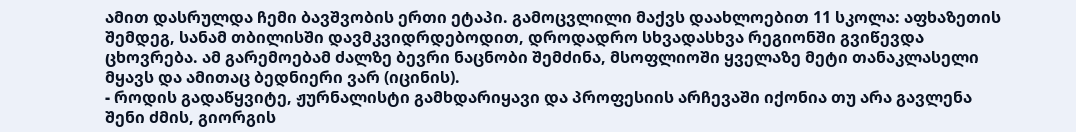ამით დასრულდა ჩემი ბავშვობის ერთი ეტაპი. გამოცვლილი მაქვს დაახლოებით 11 სკოლა: აფხაზეთის შემდეგ, სანამ თბილისში დავმკვიდრდებოდით, დროდადრო სხვადასხვა რეგიონში გვიწევდა ცხოვრება. ამ გარემოებამ ძალზე ბევრი ნაცნობი შემძინა, მსოფლიოში ყველაზე მეტი თანაკლასელი მყავს და ამითაც ბედნიერი ვარ (იცინის).
- როდის გადაწყვიტე, ჟურნალისტი გამხდარიყავი და პროფესიის არჩევაში იქონია თუ არა გავლენა შენი ძმის, გიორგის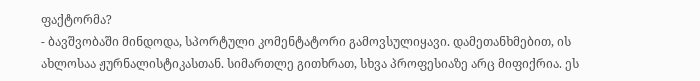ფაქტორმა?
- ბავშვობაში მინდოდა, სპორტული კომენტატორი გამოვსულიყავი. დამეთანხმებით, ის ახლოსაა ჟურნალისტიკასთან. სიმართლე გითხრათ, სხვა პროფესიაზე არც მიფიქრია. ეს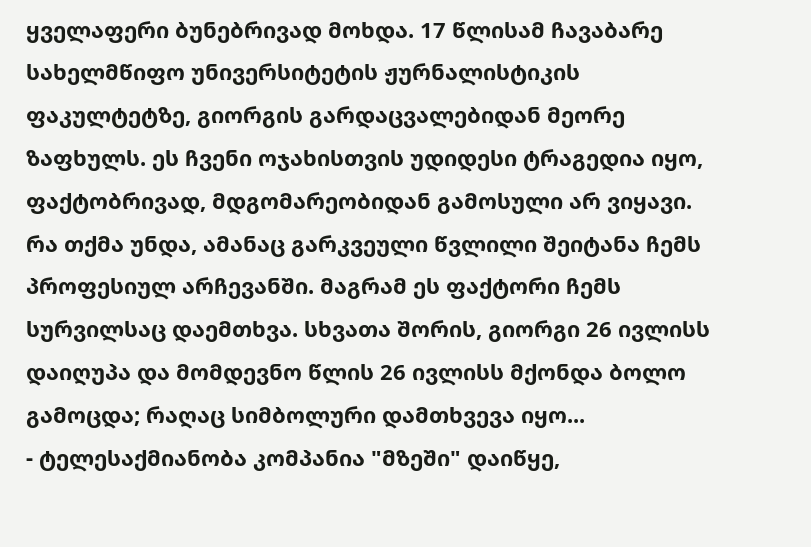ყველაფერი ბუნებრივად მოხდა. 17 წლისამ ჩავაბარე სახელმწიფო უნივერსიტეტის ჟურნალისტიკის ფაკულტეტზე, გიორგის გარდაცვალებიდან მეორე ზაფხულს. ეს ჩვენი ოჯახისთვის უდიდესი ტრაგედია იყო, ფაქტობრივად, მდგომარეობიდან გამოსული არ ვიყავი. რა თქმა უნდა, ამანაც გარკვეული წვლილი შეიტანა ჩემს პროფესიულ არჩევანში. მაგრამ ეს ფაქტორი ჩემს სურვილსაც დაემთხვა. სხვათა შორის, გიორგი 26 ივლისს დაიღუპა და მომდევნო წლის 26 ივლისს მქონდა ბოლო გამოცდა; რაღაც სიმბოლური დამთხვევა იყო...
- ტელესაქმიანობა კომპანია "მზეში" დაიწყე,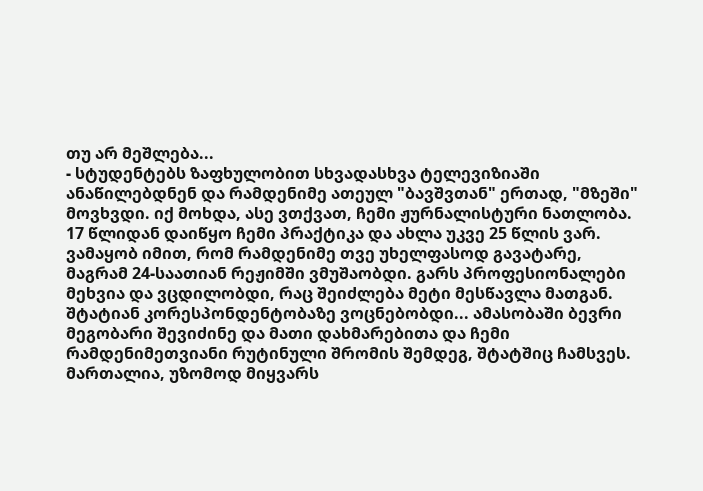თუ არ მეშლება...
- სტუდენტებს ზაფხულობით სხვადასხვა ტელევიზიაში ანაწილებდნენ და რამდენიმე ათეულ "ბავშვთან" ერთად, "მზეში" მოვხვდი. იქ მოხდა, ასე ვთქვათ, ჩემი ჟურნალისტური ნათლობა. 17 წლიდან დაიწყო ჩემი პრაქტიკა და ახლა უკვე 25 წლის ვარ. ვამაყობ იმით, რომ რამდენიმე თვე უხელფასოდ გავატარე, მაგრამ 24-საათიან რეჟიმში ვმუშაობდი. გარს პროფესიონალები მეხვია და ვცდილობდი, რაც შეიძლება მეტი მესწავლა მათგან. შტატიან კორესპონდენტობაზე ვოცნებობდი... ამასობაში ბევრი მეგობარი შევიძინე და მათი დახმარებითა და ჩემი რამდენიმეთვიანი რუტინული შრომის შემდეგ, შტატშიც ჩამსვეს.
მართალია, უზომოდ მიყვარს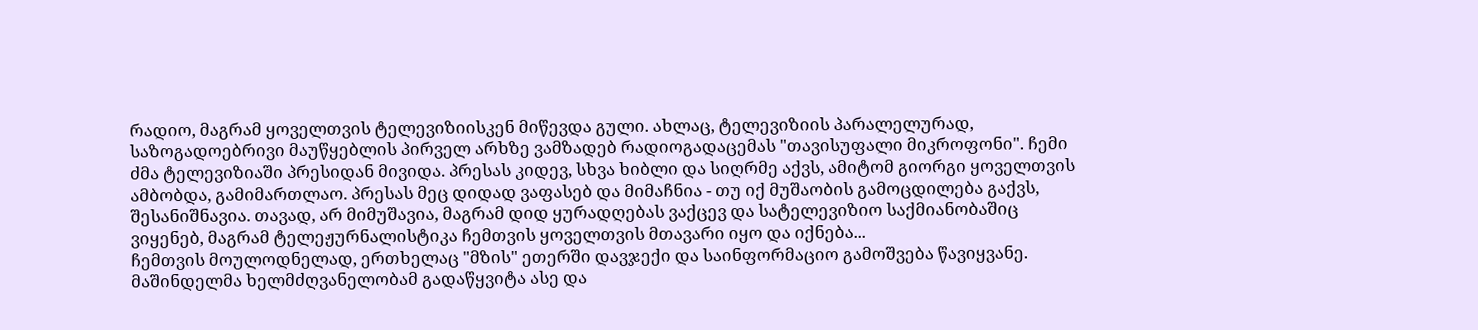რადიო, მაგრამ ყოველთვის ტელევიზიისკენ მიწევდა გული. ახლაც, ტელევიზიის პარალელურად, საზოგადოებრივი მაუწყებლის პირველ არხზე ვამზადებ რადიოგადაცემას "თავისუფალი მიკროფონი". ჩემი ძმა ტელევიზიაში პრესიდან მივიდა. პრესას კიდევ, სხვა ხიბლი და სიღრმე აქვს, ამიტომ გიორგი ყოველთვის ამბობდა, გამიმართლაო. პრესას მეც დიდად ვაფასებ და მიმაჩნია - თუ იქ მუშაობის გამოცდილება გაქვს, შესანიშნავია. თავად, არ მიმუშავია, მაგრამ დიდ ყურადღებას ვაქცევ და სატელევიზიო საქმიანობაშიც ვიყენებ, მაგრამ ტელეჟურნალისტიკა ჩემთვის ყოველთვის მთავარი იყო და იქნება...
ჩემთვის მოულოდნელად, ერთხელაც "მზის" ეთერში დავჯექი და საინფორმაციო გამოშვება წავიყვანე. მაშინდელმა ხელმძღვანელობამ გადაწყვიტა ასე და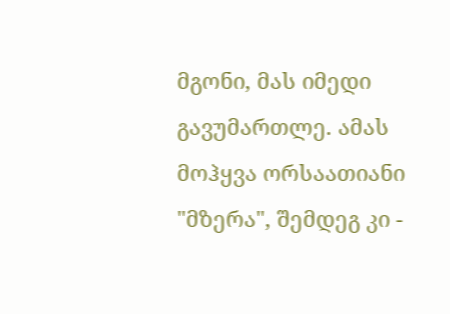მგონი, მას იმედი გავუმართლე. ამას მოჰყვა ორსაათიანი "მზერა", შემდეგ კი -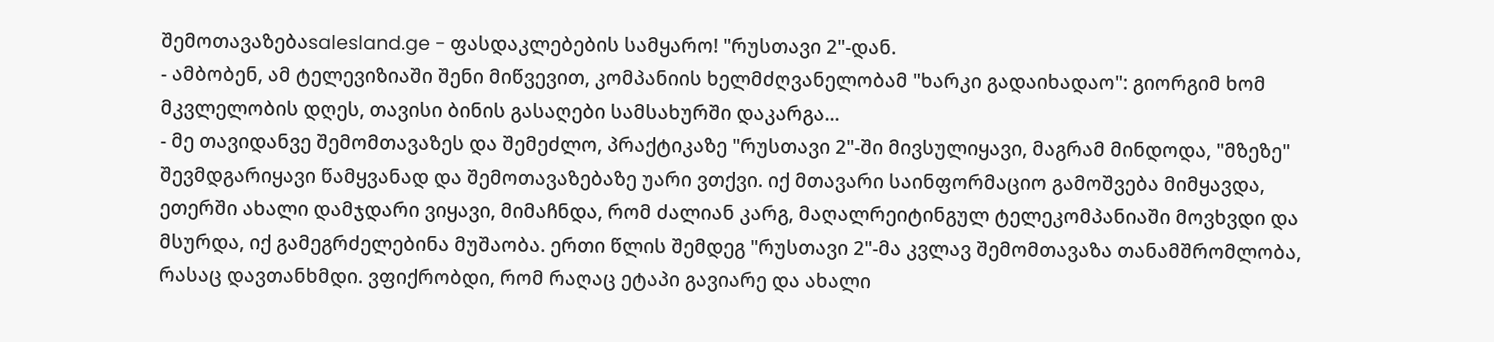შემოთავაზებაsalesland.ge - ფასდაკლებების სამყარო! "რუსთავი 2"-დან.
- ამბობენ, ამ ტელევიზიაში შენი მიწვევით, კომპანიის ხელმძღვანელობამ "ხარკი გადაიხადაო": გიორგიმ ხომ მკვლელობის დღეს, თავისი ბინის გასაღები სამსახურში დაკარგა...
- მე თავიდანვე შემომთავაზეს და შემეძლო, პრაქტიკაზე "რუსთავი 2"-ში მივსულიყავი, მაგრამ მინდოდა, "მზეზე" შევმდგარიყავი წამყვანად და შემოთავაზებაზე უარი ვთქვი. იქ მთავარი საინფორმაციო გამოშვება მიმყავდა, ეთერში ახალი დამჯდარი ვიყავი, მიმაჩნდა, რომ ძალიან კარგ, მაღალრეიტინგულ ტელეკომპანიაში მოვხვდი და მსურდა, იქ გამეგრძელებინა მუშაობა. ერთი წლის შემდეგ "რუსთავი 2"-მა კვლავ შემომთავაზა თანამშრომლობა, რასაც დავთანხმდი. ვფიქრობდი, რომ რაღაც ეტაპი გავიარე და ახალი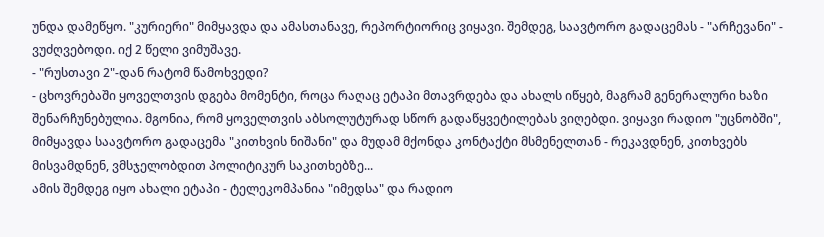უნდა დამეწყო. "კურიერი" მიმყავდა და ამასთანავე, რეპორტიორიც ვიყავი. შემდეგ, საავტორო გადაცემას - "არჩევანი" - ვუძღვებოდი. იქ 2 წელი ვიმუშავე.
- "რუსთავი 2"-დან რატომ წამოხვედი?
- ცხოვრებაში ყოველთვის დგება მომენტი, როცა რაღაც ეტაპი მთავრდება და ახალს იწყებ, მაგრამ გენერალური ხაზი შენარჩუნებულია. მგონია, რომ ყოველთვის აბსოლუტურად სწორ გადაწყვეტილებას ვიღებდი. ვიყავი რადიო "უცნობში", მიმყავდა საავტორო გადაცემა "კითხვის ნიშანი" და მუდამ მქონდა კონტაქტი მსმენელთან - რეკავდნენ, კითხვებს მისვამდნენ, ვმსჯელობდით პოლიტიკურ საკითხებზე...
ამის შემდეგ იყო ახალი ეტაპი - ტელეკომპანია "იმედსა" და რადიო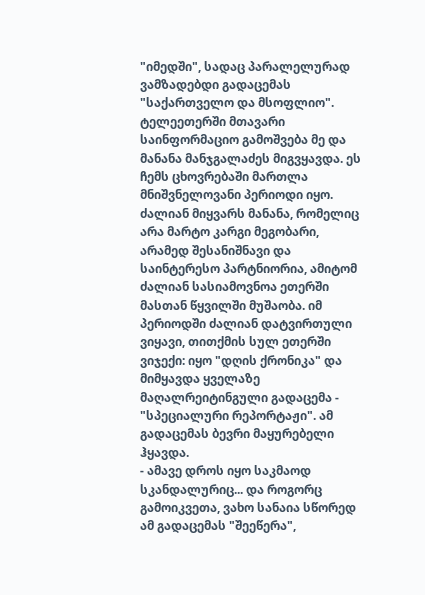"იმედში", სადაც პარალელურად ვამზადებდი გადაცემას "საქართველო და მსოფლიო". ტელეეთერში მთავარი საინფორმაციო გამოშვება მე და მანანა მანჯგალაძეს მიგვყავდა. ეს ჩემს ცხოვრებაში მართლა მნიშვნელოვანი პერიოდი იყო. ძალიან მიყვარს მანანა, რომელიც არა მარტო კარგი მეგობარი, არამედ შესანიშნავი და საინტერესო პარტნიორია, ამიტომ ძალიან სასიამოვნოა ეთერში მასთან წყვილში მუშაობა. იმ პერიოდში ძალიან დატვირთული ვიყავი, თითქმის სულ ეთერში ვიჯექი: იყო "დღის ქრონიკა" და მიმყავდა ყველაზე მაღალრეიტინგული გადაცემა - "სპეციალური რეპორტაჟი". ამ გადაცემას ბევრი მაყურებელი ჰყავდა.
- ამავე დროს იყო საკმაოდ სკანდალურიც... და როგორც გამოიკვეთა, ვახო სანაია სწორედ ამ გადაცემას "შეეწერა",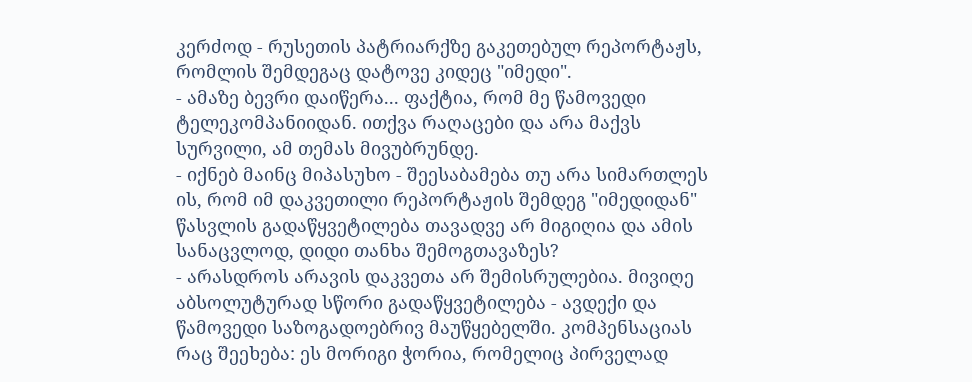კერძოდ - რუსეთის პატრიარქზე გაკეთებულ რეპორტაჟს, რომლის შემდეგაც დატოვე კიდეც "იმედი".
- ამაზე ბევრი დაიწერა... ფაქტია, რომ მე წამოვედი ტელეკომპანიიდან. ითქვა რაღაცები და არა მაქვს სურვილი, ამ თემას მივუბრუნდე.
- იქნებ მაინც მიპასუხო - შეესაბამება თუ არა სიმართლეს ის, რომ იმ დაკვეთილი რეპორტაჟის შემდეგ "იმედიდან" წასვლის გადაწყვეტილება თავადვე არ მიგიღია და ამის სანაცვლოდ, დიდი თანხა შემოგთავაზეს?
- არასდროს არავის დაკვეთა არ შემისრულებია. მივიღე აბსოლუტურად სწორი გადაწყვეტილება - ავდექი და წამოვედი საზოგადოებრივ მაუწყებელში. კომპენსაციას რაც შეეხება: ეს მორიგი ჭორია, რომელიც პირველად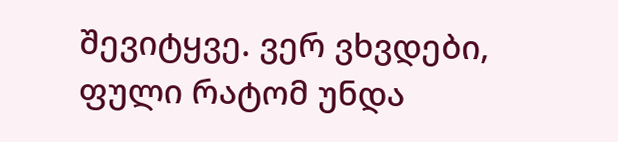შევიტყვე. ვერ ვხვდები, ფული რატომ უნდა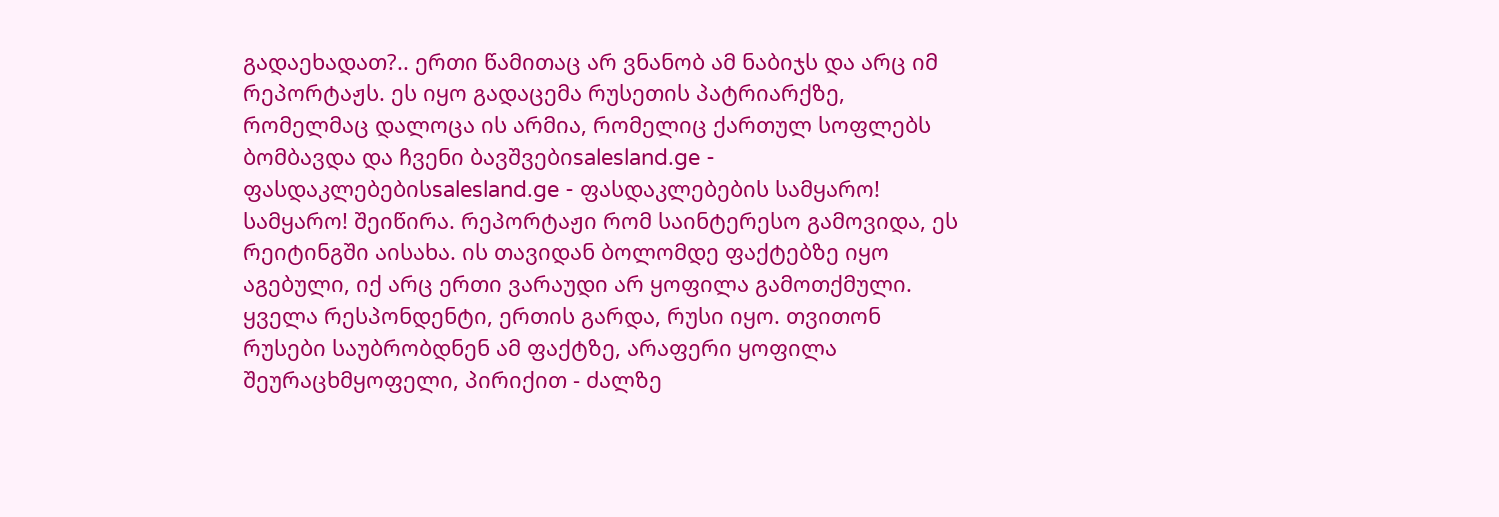გადაეხადათ?.. ერთი წამითაც არ ვნანობ ამ ნაბიჯს და არც იმ რეპორტაჟს. ეს იყო გადაცემა რუსეთის პატრიარქზე, რომელმაც დალოცა ის არმია, რომელიც ქართულ სოფლებს ბომბავდა და ჩვენი ბავშვებიsalesland.ge - ფასდაკლებებისsalesland.ge - ფასდაკლებების სამყარო! სამყარო! შეიწირა. რეპორტაჟი რომ საინტერესო გამოვიდა, ეს რეიტინგში აისახა. ის თავიდან ბოლომდე ფაქტებზე იყო აგებული, იქ არც ერთი ვარაუდი არ ყოფილა გამოთქმული.
ყველა რესპონდენტი, ერთის გარდა, რუსი იყო. თვითონ რუსები საუბრობდნენ ამ ფაქტზე, არაფერი ყოფილა შეურაცხმყოფელი, პირიქით - ძალზე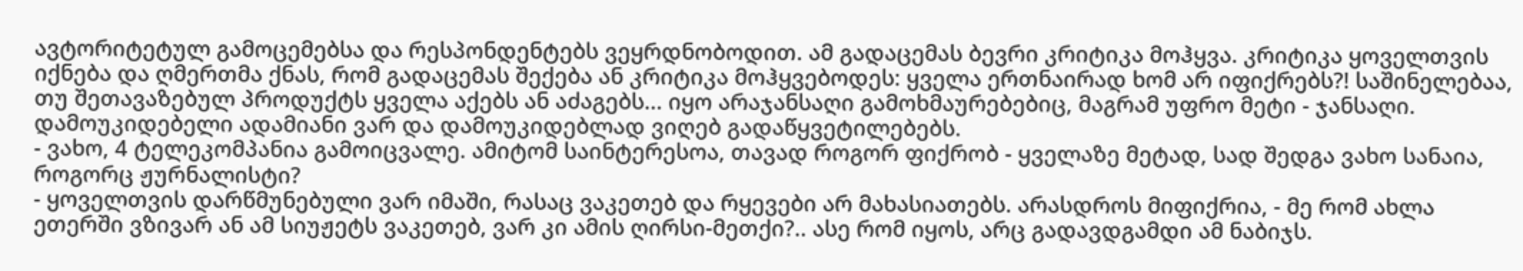ავტორიტეტულ გამოცემებსა და რესპონდენტებს ვეყრდნობოდით. ამ გადაცემას ბევრი კრიტიკა მოჰყვა. კრიტიკა ყოველთვის იქნება და ღმერთმა ქნას, რომ გადაცემას შექება ან კრიტიკა მოჰყვებოდეს: ყველა ერთნაირად ხომ არ იფიქრებს?! საშინელებაა, თუ შეთავაზებულ პროდუქტს ყველა აქებს ან აძაგებს... იყო არაჯანსაღი გამოხმაურებებიც, მაგრამ უფრო მეტი - ჯანსაღი. დამოუკიდებელი ადამიანი ვარ და დამოუკიდებლად ვიღებ გადაწყვეტილებებს.
- ვახო, 4 ტელეკომპანია გამოიცვალე. ამიტომ საინტერესოა, თავად როგორ ფიქრობ - ყველაზე მეტად, სად შედგა ვახო სანაია, როგორც ჟურნალისტი?
- ყოველთვის დარწმუნებული ვარ იმაში, რასაც ვაკეთებ და რყევები არ მახასიათებს. არასდროს მიფიქრია, - მე რომ ახლა ეთერში ვზივარ ან ამ სიუჟეტს ვაკეთებ, ვარ კი ამის ღირსი-მეთქი?.. ასე რომ იყოს, არც გადავდგამდი ამ ნაბიჯს.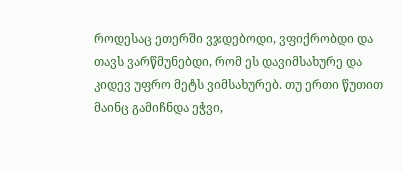როდესაც ეთერში ვჯდებოდი, ვფიქრობდი და თავს ვარწმუნებდი, რომ ეს დავიმსახურე და კიდევ უფრო მეტს ვიმსახურებ. თუ ერთი წუთით მაინც გამიჩნდა ეჭვი,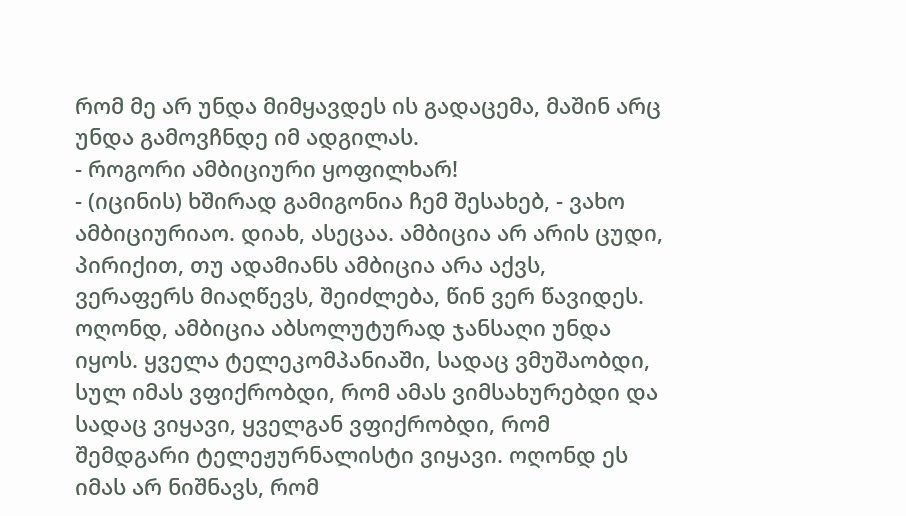რომ მე არ უნდა მიმყავდეს ის გადაცემა, მაშინ არც უნდა გამოვჩნდე იმ ადგილას.
- როგორი ამბიციური ყოფილხარ!
- (იცინის) ხშირად გამიგონია ჩემ შესახებ, - ვახო ამბიციურიაო. დიახ, ასეცაა. ამბიცია არ არის ცუდი, პირიქით, თუ ადამიანს ამბიცია არა აქვს, ვერაფერს მიაღწევს, შეიძლება, წინ ვერ წავიდეს. ოღონდ, ამბიცია აბსოლუტურად ჯანსაღი უნდა იყოს. ყველა ტელეკომპანიაში, სადაც ვმუშაობდი, სულ იმას ვფიქრობდი, რომ ამას ვიმსახურებდი და სადაც ვიყავი, ყველგან ვფიქრობდი, რომ შემდგარი ტელეჟურნალისტი ვიყავი. ოღონდ ეს იმას არ ნიშნავს, რომ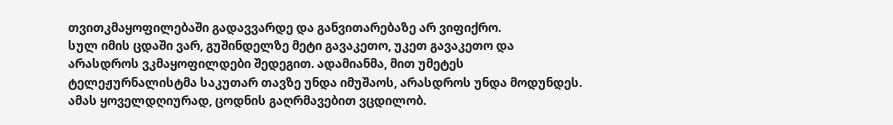თვითკმაყოფილებაში გადავვარდე და განვითარებაზე არ ვიფიქრო.
სულ იმის ცდაში ვარ, გუშინდელზე მეტი გავაკეთო, უკეთ გავაკეთო და არასდროს ვკმაყოფილდები შედეგით. ადამიანმა, მით უმეტეს ტელეჟურნალისტმა საკუთარ თავზე უნდა იმუშაოს, არასდროს უნდა მოდუნდეს. ამას ყოველდღიურად, ცოდნის გაღრმავებით ვცდილობ.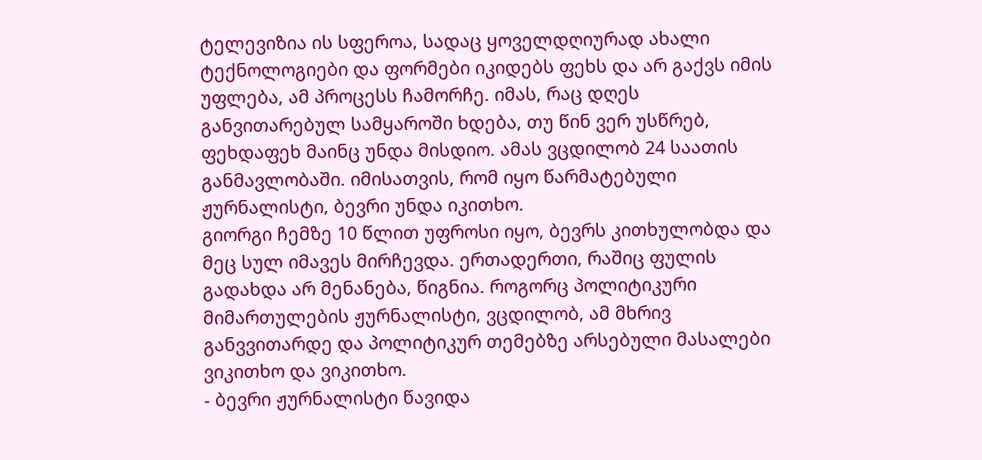ტელევიზია ის სფეროა, სადაც ყოველდღიურად ახალი ტექნოლოგიები და ფორმები იკიდებს ფეხს და არ გაქვს იმის უფლება, ამ პროცესს ჩამორჩე. იმას, რაც დღეს განვითარებულ სამყაროში ხდება, თუ წინ ვერ უსწრებ, ფეხდაფეხ მაინც უნდა მისდიო. ამას ვცდილობ 24 საათის განმავლობაში. იმისათვის, რომ იყო წარმატებული ჟურნალისტი, ბევრი უნდა იკითხო.
გიორგი ჩემზე 10 წლით უფროსი იყო, ბევრს კითხულობდა და მეც სულ იმავეს მირჩევდა. ერთადერთი, რაშიც ფულის გადახდა არ მენანება, წიგნია. როგორც პოლიტიკური მიმართულების ჟურნალისტი, ვცდილობ, ამ მხრივ განვვითარდე და პოლიტიკურ თემებზე არსებული მასალები ვიკითხო და ვიკითხო.
- ბევრი ჟურნალისტი წავიდა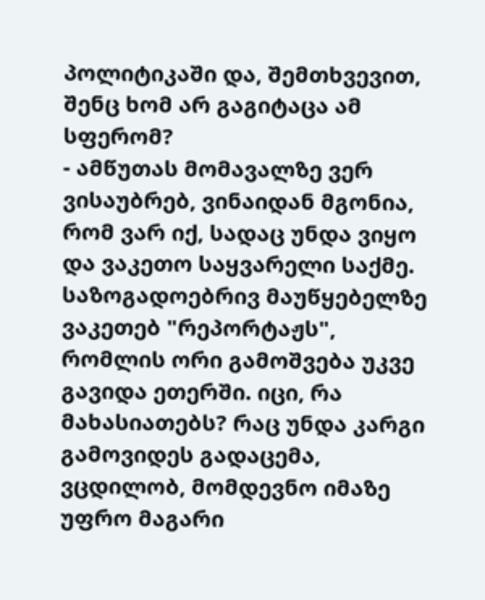პოლიტიკაში და, შემთხვევით, შენც ხომ არ გაგიტაცა ამ სფერომ?
- ამწუთას მომავალზე ვერ ვისაუბრებ, ვინაიდან მგონია, რომ ვარ იქ, სადაც უნდა ვიყო და ვაკეთო საყვარელი საქმე. საზოგადოებრივ მაუწყებელზე ვაკეთებ "რეპორტაჟს", რომლის ორი გამოშვება უკვე გავიდა ეთერში. იცი, რა მახასიათებს? რაც უნდა კარგი გამოვიდეს გადაცემა, ვცდილობ, მომდევნო იმაზე უფრო მაგარი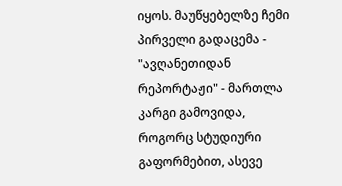იყოს. მაუწყებელზე ჩემი პირველი გადაცემა - "ავღანეთიდან რეპორტაჟი" - მართლა კარგი გამოვიდა, როგორც სტუდიური გაფორმებით, ასევე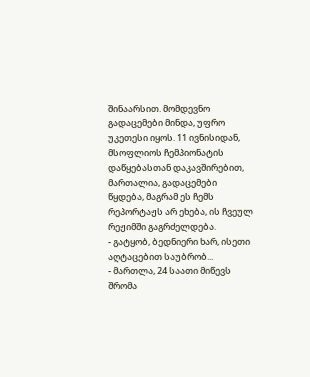შინაარსით. მომდევნო გადაცემები მინდა, უფრო უკეთესი იყოს. 11 ივნისიდან, მსოფლიოს ჩემპიონატის დაწყებასთან დაკავშირებით, მართალია, გადაცემები წყდება, მაგრამ ეს ჩემს რეპორტაჟს არ ეხება, ის ჩვეულ რეჟიმში გაგრძელდება.
- გატყობ, ბედნიერი ხარ, ისეთი აღტაცებით საუბრობ...
- მართლა, 24 საათი მიწევს შრომა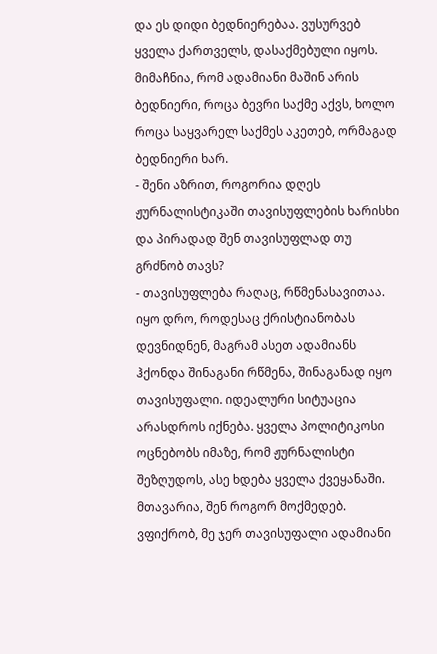და ეს დიდი ბედნიერებაა. ვუსურვებ ყველა ქართველს, დასაქმებული იყოს. მიმაჩნია, რომ ადამიანი მაშინ არის ბედნიერი, როცა ბევრი საქმე აქვს, ხოლო როცა საყვარელ საქმეს აკეთებ, ორმაგად ბედნიერი ხარ.
- შენი აზრით, როგორია დღეს ჟურნალისტიკაში თავისუფლების ხარისხი და პირადად შენ თავისუფლად თუ გრძნობ თავს?
- თავისუფლება რაღაც, რწმენასავითაა. იყო დრო, როდესაც ქრისტიანობას დევნიდნენ, მაგრამ ასეთ ადამიანს ჰქონდა შინაგანი რწმენა, შინაგანად იყო თავისუფალი. იდეალური სიტუაცია არასდროს იქნება. ყველა პოლიტიკოსი ოცნებობს იმაზე, რომ ჟურნალისტი შეზღუდოს, ასე ხდება ყველა ქვეყანაში. მთავარია, შენ როგორ მოქმედებ. ვფიქრობ, მე ჯერ თავისუფალი ადამიანი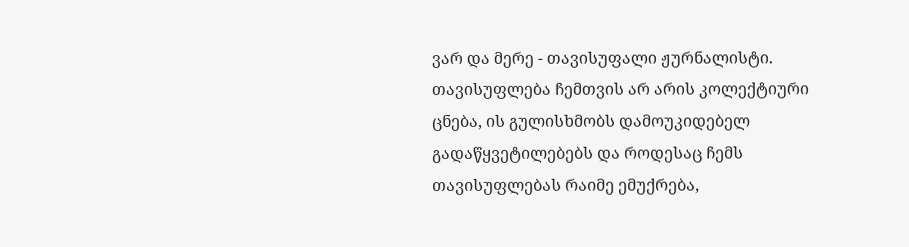ვარ და მერე - თავისუფალი ჟურნალისტი. თავისუფლება ჩემთვის არ არის კოლექტიური ცნება, ის გულისხმობს დამოუკიდებელ გადაწყვეტილებებს და როდესაც ჩემს თავისუფლებას რაიმე ემუქრება,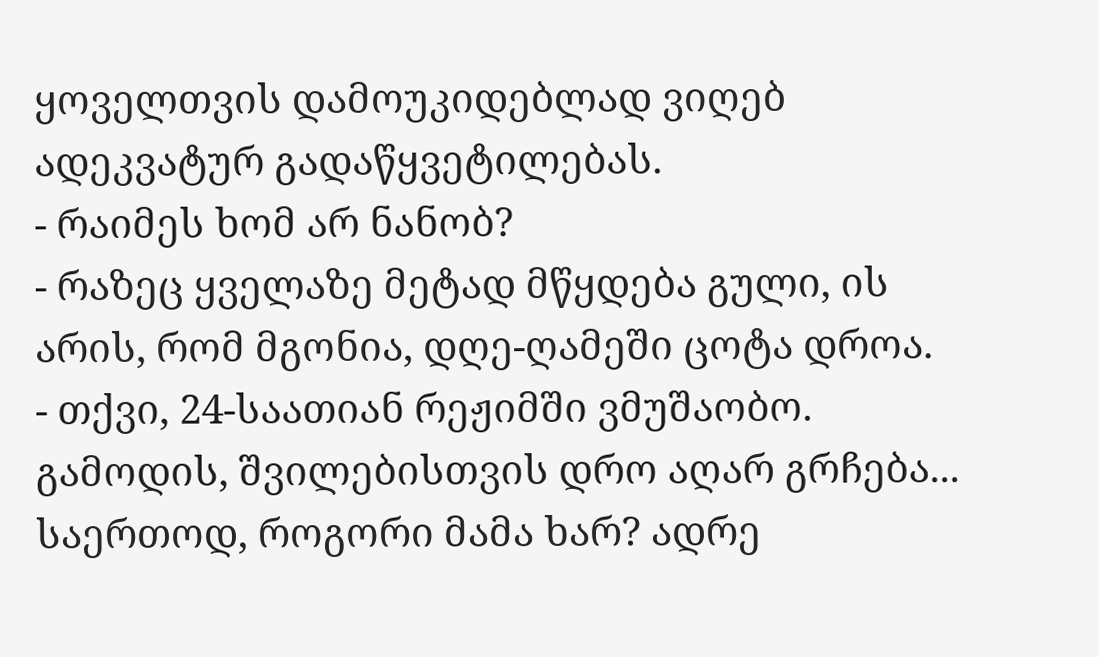ყოველთვის დამოუკიდებლად ვიღებ ადეკვატურ გადაწყვეტილებას.
- რაიმეს ხომ არ ნანობ?
- რაზეც ყველაზე მეტად მწყდება გული, ის არის, რომ მგონია, დღე-ღამეში ცოტა დროა.
- თქვი, 24-საათიან რეჟიმში ვმუშაობო. გამოდის, შვილებისთვის დრო აღარ გრჩება... საერთოდ, როგორი მამა ხარ? ადრე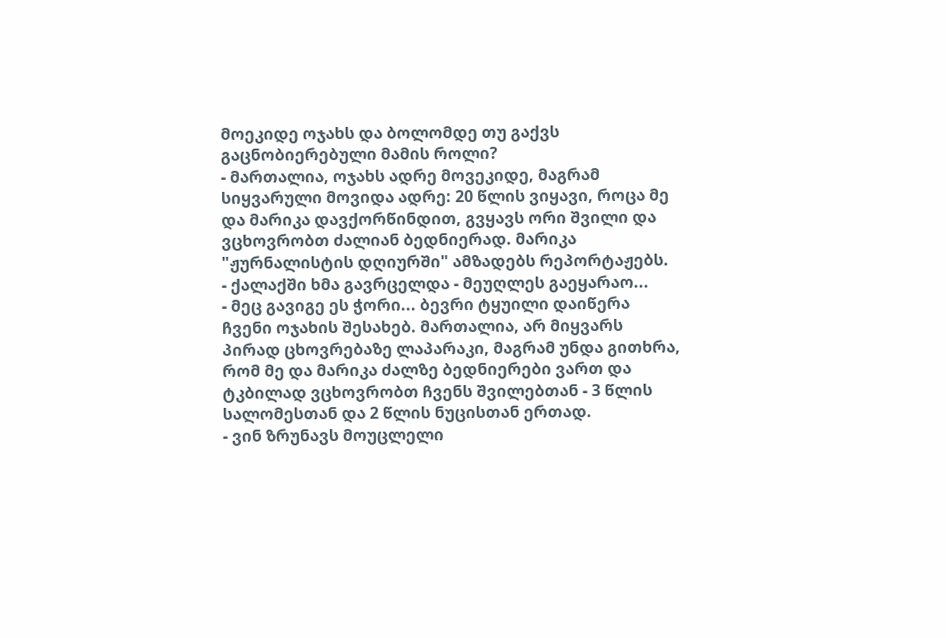მოეკიდე ოჯახს და ბოლომდე თუ გაქვს გაცნობიერებული მამის როლი?
- მართალია, ოჯახს ადრე მოვეკიდე, მაგრამ სიყვარული მოვიდა ადრე: 20 წლის ვიყავი, როცა მე და მარიკა დავქორწინდით, გვყავს ორი შვილი და ვცხოვრობთ ძალიან ბედნიერად. მარიკა "ჟურნალისტის დღიურში" ამზადებს რეპორტაჟებს.
- ქალაქში ხმა გავრცელდა - მეუღლეს გაეყარაო...
- მეც გავიგე ეს ჭორი... ბევრი ტყუილი დაიწერა ჩვენი ოჯახის შესახებ. მართალია, არ მიყვარს პირად ცხოვრებაზე ლაპარაკი, მაგრამ უნდა გითხრა, რომ მე და მარიკა ძალზე ბედნიერები ვართ და ტკბილად ვცხოვრობთ ჩვენს შვილებთან - 3 წლის სალომესთან და 2 წლის ნუცისთან ერთად.
- ვინ ზრუნავს მოუცლელი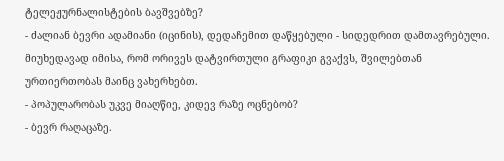ტელეჟურნალისტების ბავშვებზე?
- ძალიან ბევრი ადამიანი (იცინის), დედაჩემით დაწყებული - სიდედრით დამთავრებული. მიუხედავად იმისა, რომ ორივეს დატვირთული გრაფიკი გვაქვს, შვილებთან ურთიერთობას მაინც ვახერხებთ.
- პოპულარობას უკვე მიაღწიე, კიდევ რაზე ოცნებობ?
- ბევრ რაღაცაზე.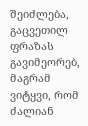შეიძლება, გაცვეთილ ფრაზას გავიმეორებ, მაგრამ ვიტყვი, რომ ძალიან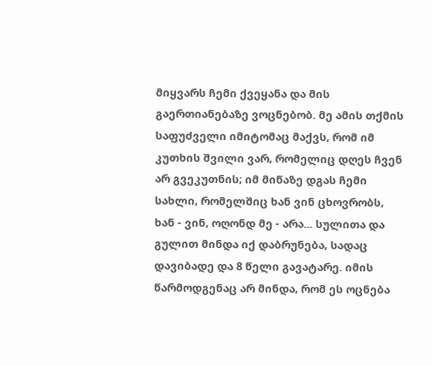მიყვარს ჩემი ქვეყანა და მის გაერთიანებაზე ვოცნებობ. მე ამის თქმის საფუძველი იმიტომაც მაქვს, რომ იმ კუთხის შვილი ვარ, რომელიც დღეს ჩვენ არ გვეკუთნის; იმ მიწაზე დგას ჩემი სახლი, რომელშიც ხან ვინ ცხოვრობს, ხან - ვინ, ოღონდ მე - არა... სულითა და გულით მინდა იქ დაბრუნება, სადაც დავიბადე და 8 წელი გავატარე. იმის წარმოდგენაც არ მინდა, რომ ეს ოცნება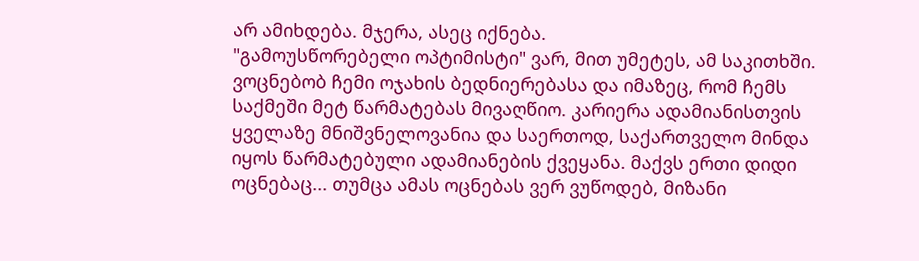არ ამიხდება. მჯერა, ასეც იქნება.
"გამოუსწორებელი ოპტიმისტი" ვარ, მით უმეტეს, ამ საკითხში. ვოცნებობ ჩემი ოჯახის ბედნიერებასა და იმაზეც, რომ ჩემს საქმეში მეტ წარმატებას მივაღწიო. კარიერა ადამიანისთვის ყველაზე მნიშვნელოვანია და საერთოდ, საქართველო მინდა იყოს წარმატებული ადამიანების ქვეყანა. მაქვს ერთი დიდი ოცნებაც... თუმცა ამას ოცნებას ვერ ვუწოდებ, მიზანი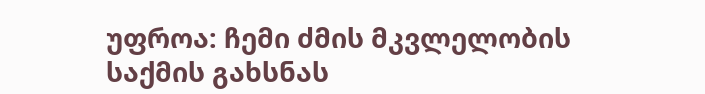უფროა: ჩემი ძმის მკვლელობის საქმის გახსნას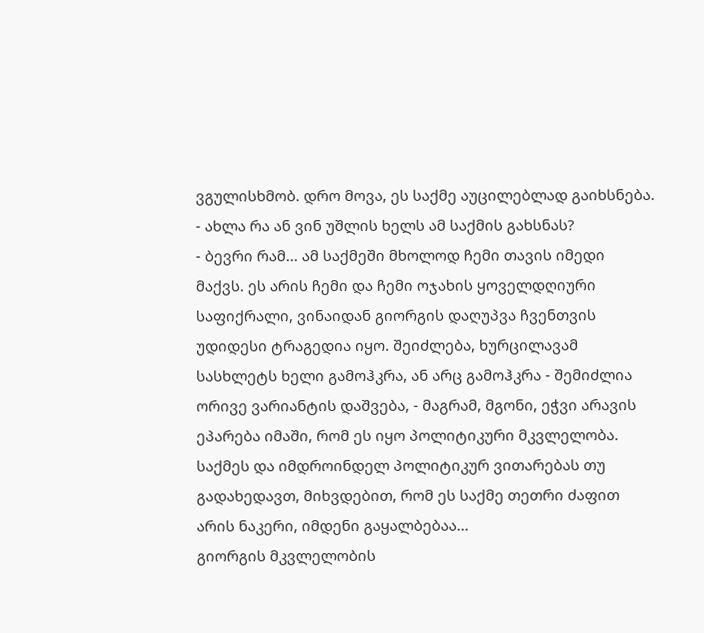ვგულისხმობ. დრო მოვა, ეს საქმე აუცილებლად გაიხსნება.
- ახლა რა ან ვინ უშლის ხელს ამ საქმის გახსნას?
- ბევრი რამ... ამ საქმეში მხოლოდ ჩემი თავის იმედი მაქვს. ეს არის ჩემი და ჩემი ოჯახის ყოველდღიური საფიქრალი, ვინაიდან გიორგის დაღუპვა ჩვენთვის უდიდესი ტრაგედია იყო. შეიძლება, ხურცილავამ სასხლეტს ხელი გამოჰკრა, ან არც გამოჰკრა - შემიძლია ორივე ვარიანტის დაშვება, - მაგრამ, მგონი, ეჭვი არავის ეპარება იმაში, რომ ეს იყო პოლიტიკური მკვლელობა. საქმეს და იმდროინდელ პოლიტიკურ ვითარებას თუ გადახედავთ, მიხვდებით, რომ ეს საქმე თეთრი ძაფით არის ნაკერი, იმდენი გაყალბებაა...
გიორგის მკვლელობის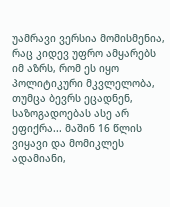უამრავი ვერსია მომისმენია, რაც კიდევ უფრო ამყარებს იმ აზრს, რომ ეს იყო პოლიტიკური მკვლელობა, თუმცა ბევრს ეცადნენ, საზოგადოებას ასე არ ეფიქრა... მაშინ 16 წლის ვიყავი და მომიკლეს ადამიანი,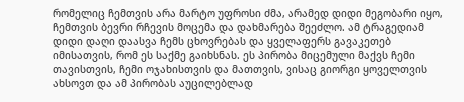რომელიც ჩემთვის არა მარტო უფროსი ძმა, არამედ დიდი მეგობარი იყო, ჩემთვის ბევრი რჩევის მოცემა და დახმარება შეეძლო. ამ ტრაგედიამ დიდი დაღი დაასვა ჩემს ცხოვრებას და ყველაფერს გავაკეთებ იმისათვის, რომ ეს საქმე გაიხსნას. ეს პირობა მიცემული მაქვს ჩემი თავისთვის, ჩემი ოჯახისთვის და მათთვის, ვისაც გიორგი ყოველთვის ახსოვთ და ამ პირობას აუცილებლად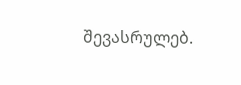შევასრულებ.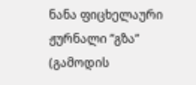ნანა ფიცხელაური
ჟურნალი ”გზა”
(გამოდის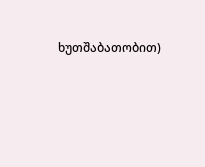ხუთშაბათობით)